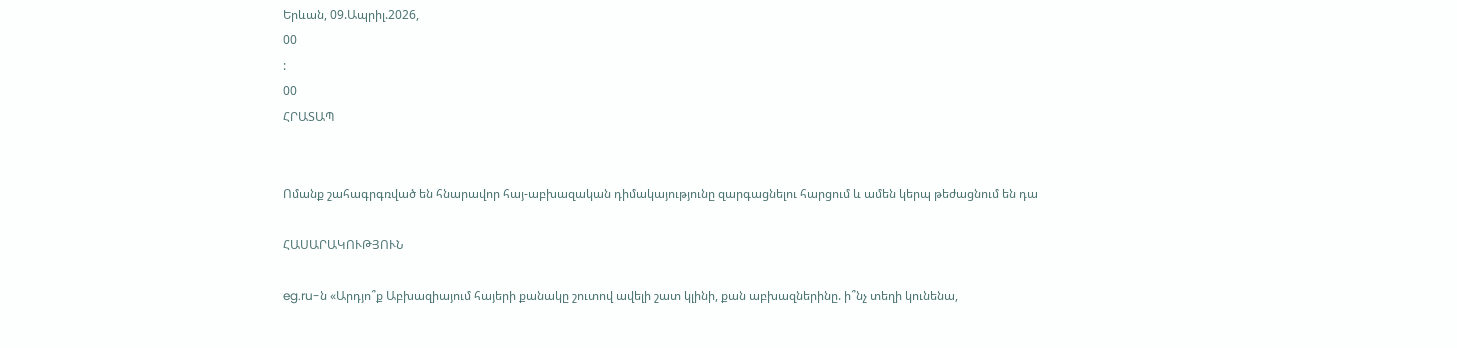Երևան, 09.Ապրիլ.2026,
00
:
00
ՀՐԱՏԱՊ


Ոմանք շահագրգռված են հնարավոր հայ-աբխազական դիմակայությունը զարգացնելու հարցում և ամեն կերպ թեժացնում են դա

ՀԱՍԱՐԱԿՈՒԹՅՈՒՆ

eg.ru-ն «Արդյո՞ք Աբխազիայում հայերի քանակը շուտով ավելի շատ կլինի, քան աբխազներինը. ի՞նչ տեղի կունենա,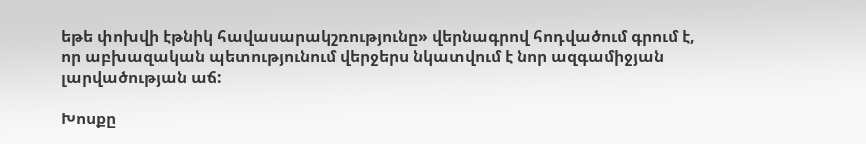եթե փոխվի էթնիկ հավասարակշռությունը» վերնագրով հոդվածում գրում է, որ աբխազական պետությունում վերջերս նկատվում է նոր ազգամիջյան լարվածության աճ:

Խոսքը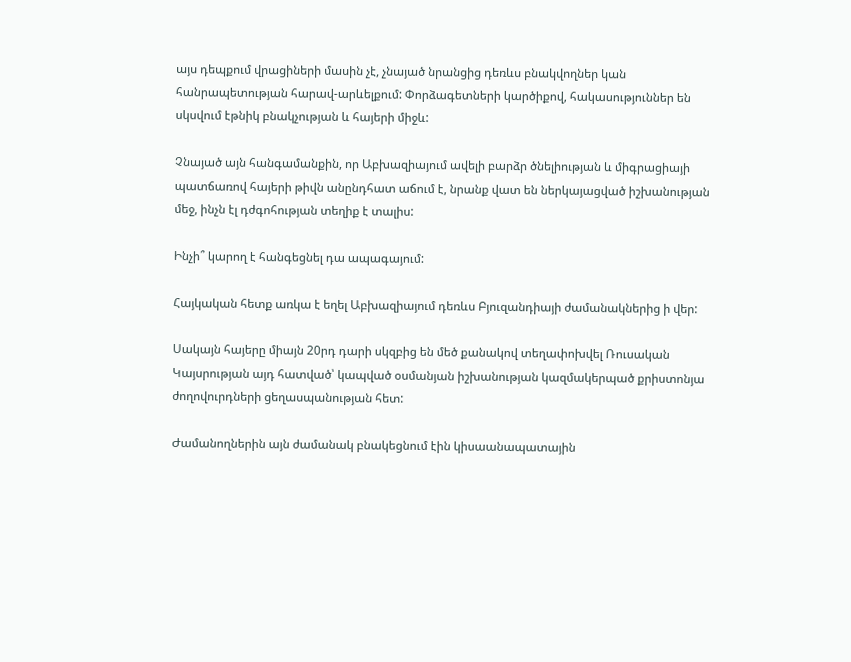այս դեպքում վրացիների մասին չէ, չնայած նրանցից դեռևս բնակվողներ կան հանրապետության հարավ-արևելքում: Փորձագետների կարծիքով, հակասություններ են սկսվում էթնիկ բնակչության և հայերի միջև:

Չնայած այն հանգամանքին, որ Աբխազիայում ավելի բարձր ծնելիության և միգրացիայի պատճառով հայերի թիվն անընդհատ աճում է, նրանք վատ են ներկայացված իշխանության մեջ, ինչն էլ դժգոհության տեղիք է տալիս:

Ինչի՞ կարող է հանգեցնել դա ապագայում:

Հայկական հետք առկա է եղել Աբխազիայում դեռևս Բյուզանդիայի ժամանակներից ի վեր:

Սակայն հայերը միայն 20րդ դարի սկզբից են մեծ քանակով տեղափոխվել Ռուսական Կայսրության այդ հատված՝ կապված օսմանյան իշխանության կազմակերպած քրիստոնյա ժողովուրդների ցեղասպանության հետ:

Ժամանողներին այն ժամանակ բնակեցնում էին կիսաանապատային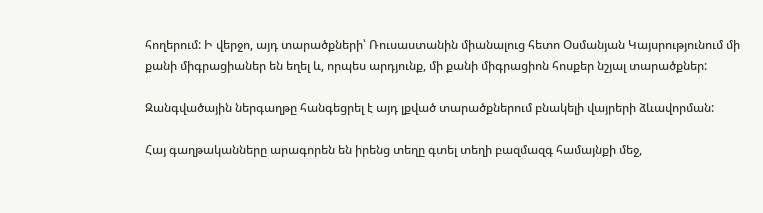հողերում: Ի վերջո, այդ տարածքների՝ Ռուսաստանին միանալուց հետո Օսմանյան Կայսրությունում մի քանի միգրացիաներ են եղել և, որպես արդյունք, մի քանի միգրացիոն հոսքեր նշյալ տարածքներ:

Զանգվածային ներգաղթը հանգեցրել է այդ լքված տարածքներում բնակելի վայրերի ձևավորման:

Հայ գաղթականները արագորեն են իրենց տեղը գտել տեղի բազմազգ համայնքի մեջ,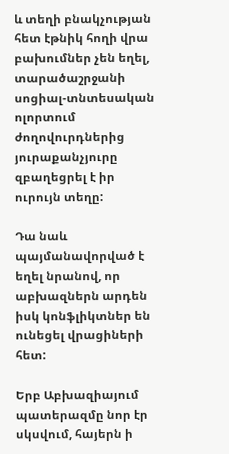և տեղի բնակչության հետ էթնիկ հողի վրա բախումներ չեն եղել, տարածաշրջանի սոցիալ-տնտեսական ոլորտում ժողովուրդներից յուրաքանչյուրը զբաղեցրել է իր ուրույն տեղը:

Դա նաև պայմանավորված է եղել նրանով, որ աբխազներն արդեն իսկ կոնֆլիկտներ են ունեցել վրացիների հետ:

Երբ Աբխազիայում պատերազմը նոր էր սկսվում, հայերն ի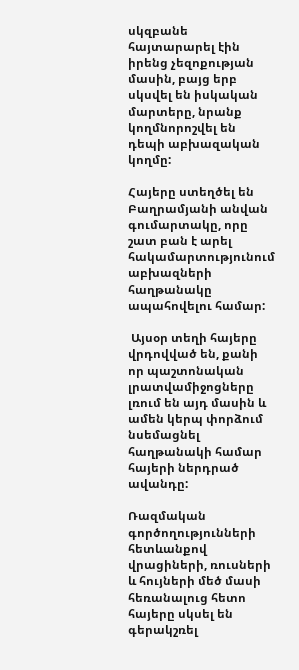սկզբանե հայտարարել էին իրենց չեզոքության մասին, բայց երբ սկսվել են իսկական մարտերը, նրանք կողմնորոշվել են դեպի աբխազական կողմը:

Հայերը ստեղծել են Բաղրամյանի անվան գումարտակը, որը շատ բան է արել հակամարտությունում աբխազների հաղթանակը ապահովելու համար:

 Այսօր տեղի հայերը վրդովված են, քանի որ պաշտոնական լրատվամիջոցները լռում են այդ մասին և ամեն կերպ փորձում նսեմացնել հաղթանակի համար հայերի ներդրած ավանդը:

Ռազմական գործողությունների հետևանքով վրացիների, ռուսների և հույների մեծ մասի հեռանալուց հետո հայերը սկսել են գերակշռել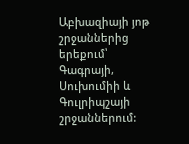Աբխազիայի յոթ շրջաններից երեքում՝ Գագրայի, Սուխումիի և Գուլրիպշայի շրջաններում: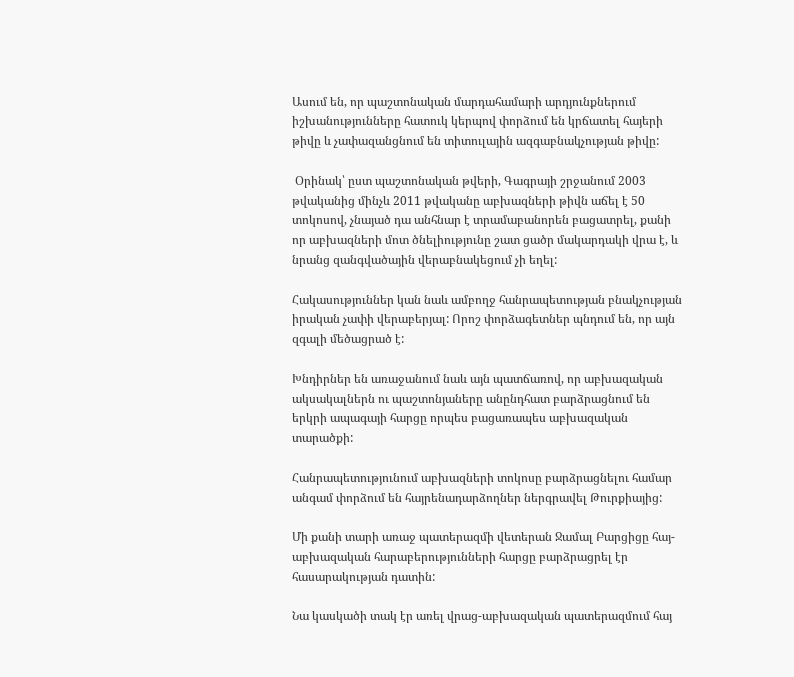Ասում են, որ պաշտոնական մարդահամարի արդյունքներում իշխանությունները հատուկ կերպով փորձում են կրճատել հայերի թիվը և չափազանցնում են տիտուլային ազգաբնակչության թիվը:

 Օրինակ՝ ըստ պաշտոնական թվերի, Գագրայի շրջանում 2003 թվականից մինչև 2011 թվականը աբխազների թիվն աճել է 50 տոկոսով, չնայած դա անհնար է տրամաբանորեն բացատրել, քանի որ աբխազների մոտ ծնելիությունը շատ ցածր մակարդակի վրա է, և նրանց զանգվածային վերաբնակեցում չի եղել:

Հակասություններ կան նաև ամբողջ հանրապետության բնակչության իրական չափի վերաբերյալ: Որոշ փորձագետներ պնդում են, որ այն զգալի մեծացրած է:

Խնդիրներ են առաջանում նաև այն պատճառով, որ աբխազական ակսակալներն ու պաշտոնյաները անընդհատ բարձրացնում են երկրի ապագայի հարցը որպես բացառապես աբխազական տարածքի:

Հանրապետությունում աբխազների տոկոսը բարձրացնելու համար անգամ փորձում են հայրենադարձողներ ներգրավել Թուրքիայից:

Մի քանի տարի առաջ պատերազմի վետերան Ջամալ Բարցիցը հայ-աբխազական հարաբերությունների հարցը բարձրացրել էր հասարակության դատին:

Նա կասկածի տակ էր առել վրաց-աբխազական պատերազմում հայ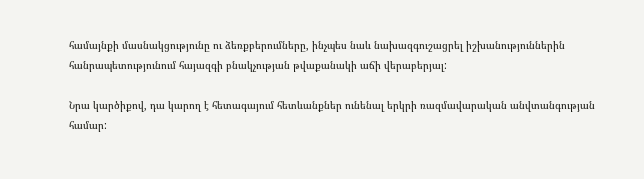համայնքի մասնակցությունը ու ձեռքբերումները, ինչպես նաև նախազգուշացրել իշխանություններին հանրապետությունում հայազգի բնակչության թվաքանակի աճի վերաբերյալ:

Նրա կարծիքով, դա կարող է հետագայում հետևանքներ ունենալ երկրի ռազմավարական անվտանգության համար: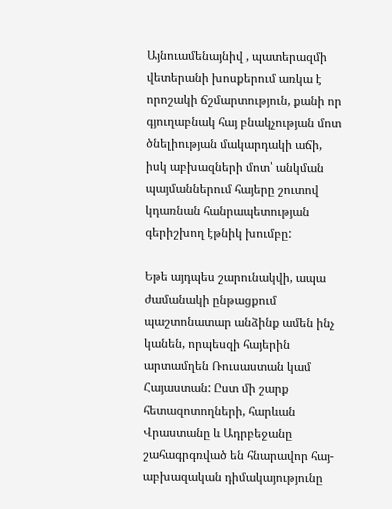Այնուամենայնիվ , պատերազմի վետերանի խոսքերում առկա է որոշակի ճշմարտություն, քանի որ գյուղաբնակ հայ բնակչության մոտ ծնելիության մակարդակի աճի, իսկ աբխազների մոտ՝ անկման պայմաններում հայերը շուտով կդառնան հանրապետության գերիշխող էթնիկ խումբը:

Եթե այդպես շարունակվի, ապա ժամանակի ընթացքում պաշտոնատար անձինք ամեն ինչ կանեն, որպեսզի հայերին արտամղեն Ռուսաստան կամ Հայաստան: Ըստ մի շարք հետազոտողների, հարևան Վրաստանը և Ադրբեջանը շահագրգռված են հնարավոր հայ-աբխազական դիմակայությունը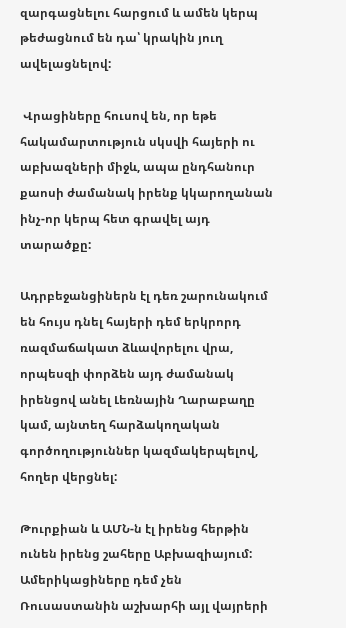զարգացնելու հարցում և ամեն կերպ թեժացնում են դա՝ կրակին յուղ ավելացնելով:

 Վրացիները հուսով են, որ եթե հակամարտություն սկսվի հայերի ու աբխազների միջև, ապա ընդհանուր քաոսի ժամանակ իրենք կկարողանան ինչ-որ կերպ հետ գրավել այդ տարածքը:

Ադրբեջանցիներն էլ դեռ շարունակում են հույս դնել հայերի դեմ երկրորդ ռազմաճակատ ձևավորելու վրա, որպեսզի փորձեն այդ ժամանակ իրենցով անել Լեռնային Ղարաբաղը կամ, այնտեղ հարձակողական գործողություններ կազմակերպելով, հողեր վերցնել:

Թուրքիան և ԱՄՆ-ն էլ իրենց հերթին ունեն իրենց շահերը Աբխազիայում: Ամերիկացիները դեմ չեն Ռուսաստանին աշխարհի այլ վայրերի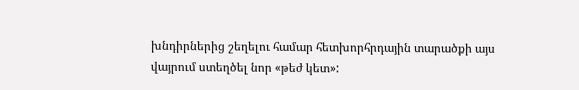խնդիրներից շեղելու համար հետխորհրդային տարածքի այս վայրում ստեղծել նոր «թեժ կետ»: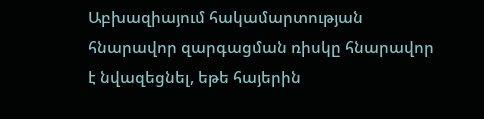Աբխազիայում հակամարտության հնարավոր զարգացման ռիսկը հնարավոր է նվազեցնել, եթե հայերին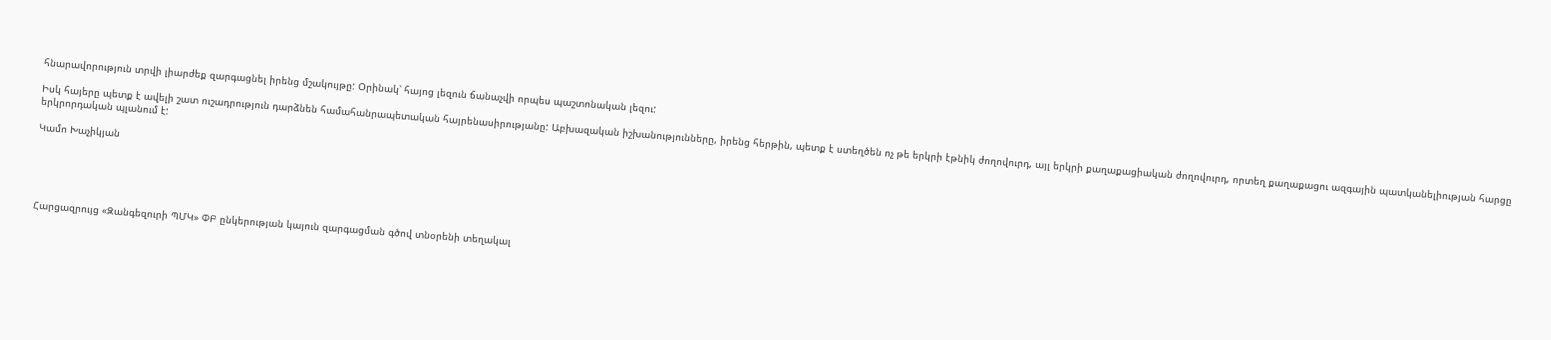հնարավորություն տրվի լիարժեք զարգացնել իրենց մշակույթը: Օրինակ՝ հայոց լեզուն ճանաչվի որպես պաշտոնական լեզու:

Իսկ հայերը պետք է ավելի շատ ուշադրություն դարձնեն համահանրապետական հայրենասիրությանը: Աբխազական իշխանությունները, իրենց հերթին, պետք է ստեղծեն ոչ թե երկրի էթնիկ ժողովուրդ, այլ երկրի քաղաքացիական ժողովուրդ, որտեղ քաղաքացու ազգային պատկանելիության հարցը երկրորդական պլանում է:

Կամո Խաչիկյան





Հարցազրույց «Զանգեզուրի ՊՄԿ» ՓԲ ընկերության կայուն զարգացման գծով տնօրենի տեղակալ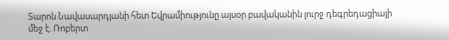Տարոն Նավասարդյանի հետ Եվրամիությունը այսօր բավականին լուրջ դեգրեդացիայի մեջ է. Ռոբերտ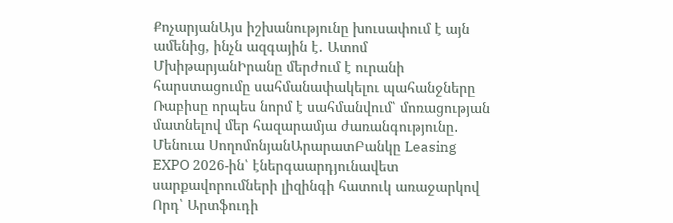ՔոչարյանԱյս իշխանությունը խուսափում է այն ամենից, ինչն ազգային է․ Ատոմ ՄխիթարյանԻրանը մերժում է ուրանի հարստացումը սահմանափակելու պահանջները Ռաբիսը որպես նորմ է սահմանվում՝ մոռացության մատնելով մեր հազարամյա ժառանգությունը․ Մենուա ՍողոմոնյանԱրարատԲանկը Leasing EXPO 2026-ին՝ էներգաարդյունավետ սարքավորումների լիզինգի հատուկ առաջարկով Որդ՝ Արտֆուդի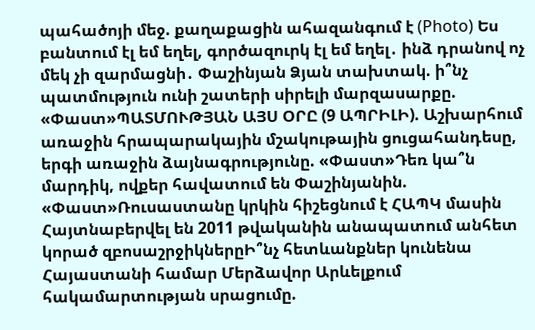պահածոյի մեջ. քաղաքացին ահազանգում է (Photo) Ես բանտում էլ եմ եղել, գործազուրկ էլ եմ եղել․ ինձ դրանով ոչ մեկ չի զարմացնի․ Փաշինյան Ձյան տախտակ. ի՞նչ պատմություն ունի շատերի սիրելի մարզասարքը. «Փաստ»ՊԱՏՄՈՒԹՅԱՆ ԱՅՍ ՕՐԸ (9 ԱՊՐԻԼԻ). Աշխարհում առաջին հրապարակային մշակութային ցուցահանդեսը, երգի առաջին ձայնագրությունը. «Փաստ»Դեռ կա՞ն մարդիկ, ովքեր հավատում են Փաշինյանին. «Փաստ»Ռուսաստանը կրկին հիշեցնում է ՀԱՊԿ մասին Հայտնաբերվել են 2011 թվականին անապատում անհետ կորած զբոսաշրջիկներըԻ՞նչ հետևանքներ կունենա Հայաստանի համար Մերձավոր Արևելքում հակամարտության սրացումը.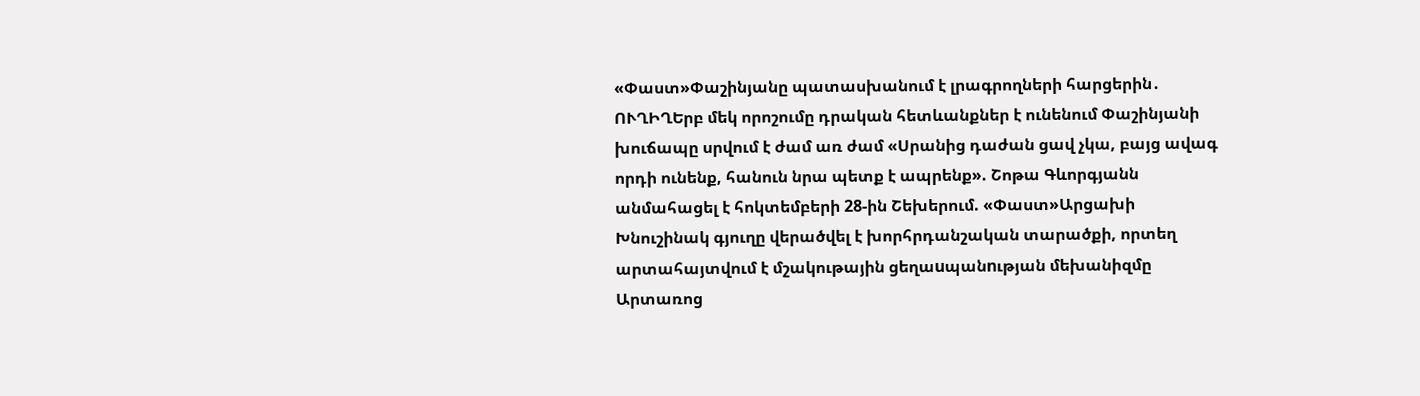«Փաստ»Փաշինյանը պատասխանում է լրագրողների հարցերին․ ՈՒՂԻՂԵրբ մեկ որոշումը դրական հետևանքներ է ունենում Փաշինյանի խուճապը սրվում է ժամ առ ժամ «Սրանից դաժան ցավ չկա, բայց ավագ որդի ունենք, հանուն նրա պետք է ապրենք». Շոթա Գևորգյանն անմահացել է հոկտեմբերի 28-ին Շեխերում. «Փաստ»Արցախի Խնուշինակ գյուղը վերածվել է խորհրդանշական տարածքի, որտեղ արտահայտվում է մշակութային ցեղաuպանnւթյան մեխանիզմը Արտառոց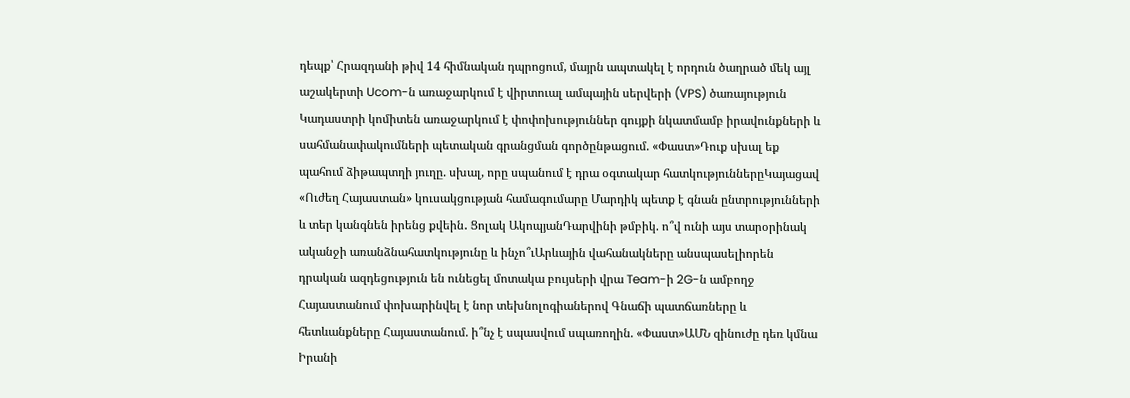դեպք՝ Հրազդանի թիվ 14 հիմնական դպրոցում, մայրն ապտակել է որդուն ծաղրած մեկ այլ աշակերտի Ucom-ն առաջարկում է վիրտուալ ամպային սերվերի (VPS) ծառայություն Կադաստրի կոմիտեն առաջարկում է փոփոխություններ գույքի նկատմամբ իրավունքների և սահմանափակումների պետական գրանցման գործընթացում. «Փաստ»Դուք սխալ եք պահում ձիթապտղի յուղը. սխալ, որը սպանում է դրա օգտակար հատկություններըԿայացավ «Ուժեղ Հայաստան» կուսակցության համագումարը Մարդիկ պետք է գնան ընտրությունների և տեր կանգնեն իրենց քվեին․ Ցոլակ ԱկոպյանԴարվինի թմբիկ. ո՞վ ունի այս տարօրինակ ականջի առանձնահատկությունը և ինչո՞ւԱրևային վահանակները անսպասելիորեն դրական ազդեցություն են ունեցել մոտակա բույսերի վրա Team-ի 2G-ն ամբողջ Հայաստանում փոխարինվել է նոր տեխնոլոգիաներով Գնաճի պատճառները և հետևանքները Հայաստանում. ի՞նչ է սպասվում սպառողին. «Փաստ»ԱՄՆ զինուժը դեռ կմնա Իրանի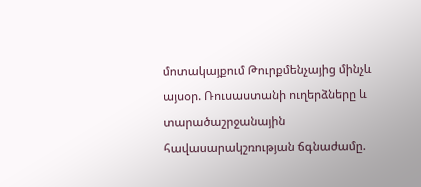մոտակայքում Թուրքմենչայից մինչև այսօր. Ռուսաստանի ուղերձները և տարածաշրջանային հավասարակշռության ճգնաժամը.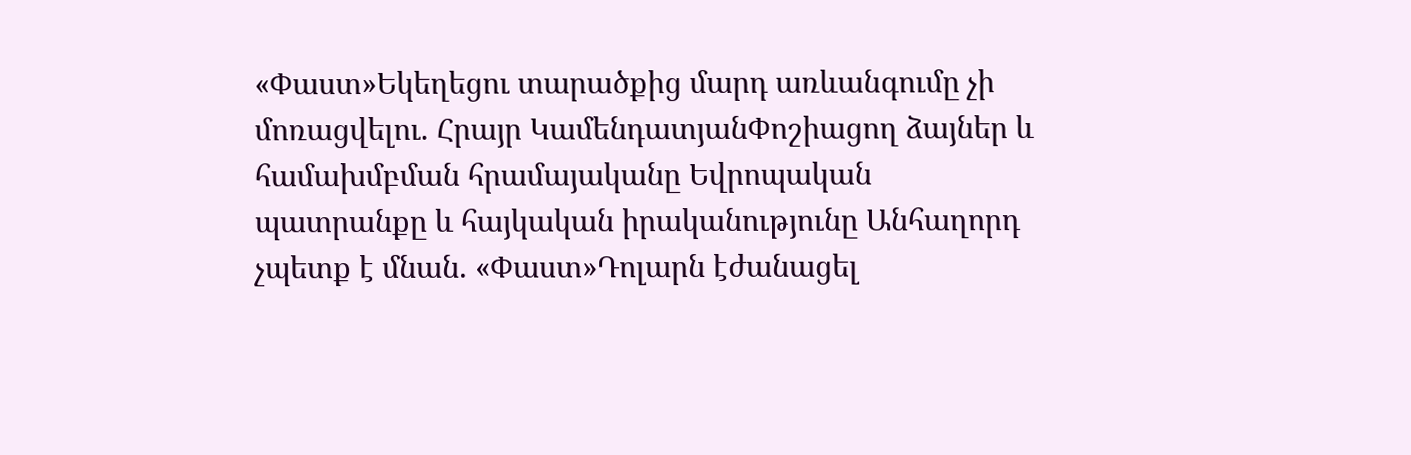«Փաստ»Եկեղեցու տարածքից մարդ առևանգումը չի մոռացվելու. Հրայր ԿամենդատյանՓոշիացող ձայներ և համախմբման հրամայականը Եվրոպական պատրանքը և հայկական իրականությունը Անհաղորդ չպետք է մնան. «Փաստ»Դոլարն էժանացել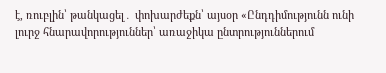է, ռուբլին՝ թանկացել․ փոխարժեքն՝ այսօր «Ընդդիմությունն ունի լուրջ հնարավորություններ՝ առաջիկա ընտրություններում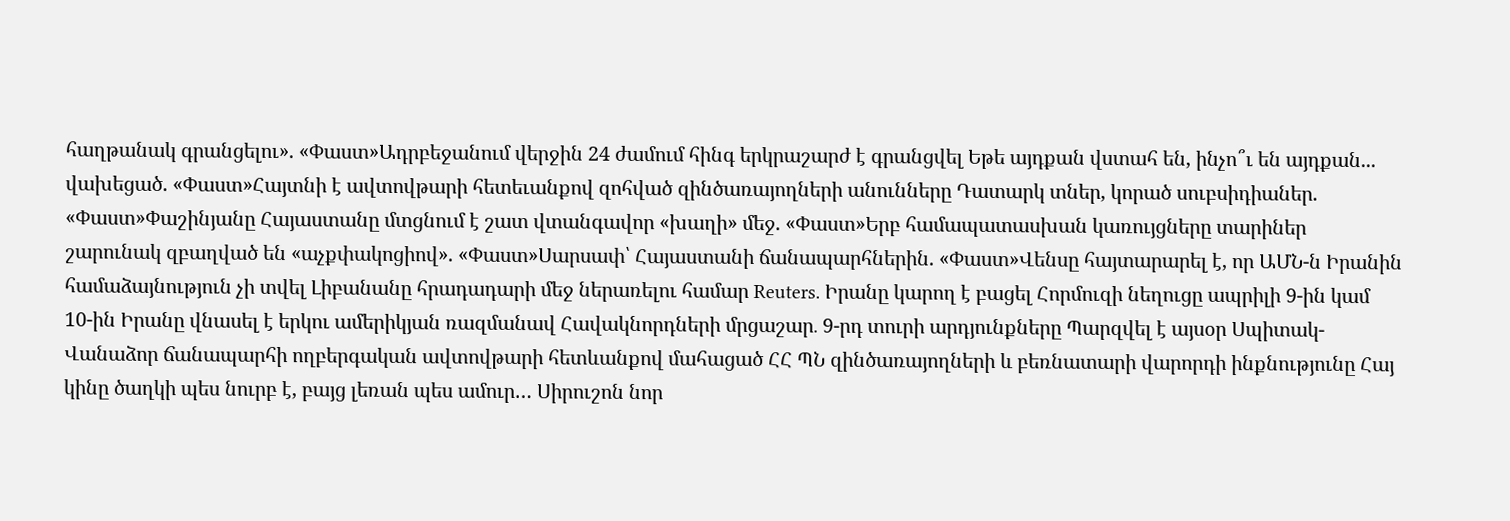հաղթանակ գրանցելու». «Փաստ»Ադրբեջանում վերջին 24 ժամում հինգ երկրաշարժ է գրանցվել Եթե այդքան վստահ են, ինչո՞ւ են այդքան... վախեցած. «Փաստ»Հայտնի է ավտովթարի հետեւանքով զոհված զինծառայողների անունները Դատարկ տներ, կորած սուբսիդիաներ. «Փաստ»Փաշինյանը Հայաստանը մտցնում է շատ վտանգավոր «խաղի» մեջ. «Փաստ»Երբ համապատասխան կառույցները տարիներ շարունակ զբաղված են «աչքփակոցիով». «Փաստ»Սարսափ՝ Հայաստանի ճանապարհներին. «Փաստ»Վենսը հայտարարել է, որ ԱՄՆ-ն Իրանին համաձայնություն չի տվել Լիբանանը հրադադարի մեջ ներառելու համար Reuters. Իրանը կարող է բացել Հորմուզի նեղուցը ապրիլի 9-ին կամ 10-ին Իրանը վնասել է երկու ամերիկյան ռազմանավ Հավակնորդների մրցաշար․ 9-րդ տուրի արդյունքները Պարզվել է այսօր Սպիտակ-Վանաձոր ճանապարհի ողբերգական ավտովթարի հետևանքով մահացած ՀՀ ՊՆ զինծառայողների և բեռնատարի վարորդի ինքնությունը Հայ կինը ծաղկի պես նուրբ է, բայց լեռան պես ամուր… Սիրուշոն նոր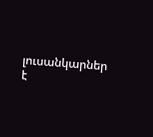լուսանկարներ է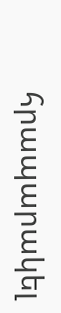հրապարակել